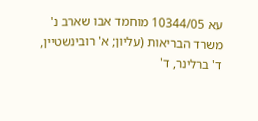עא 10344/05 מוחמד אבו שארב נ' משרד הבריאות (עליון; א' רובינשטיין, ד' ברלינר, ד'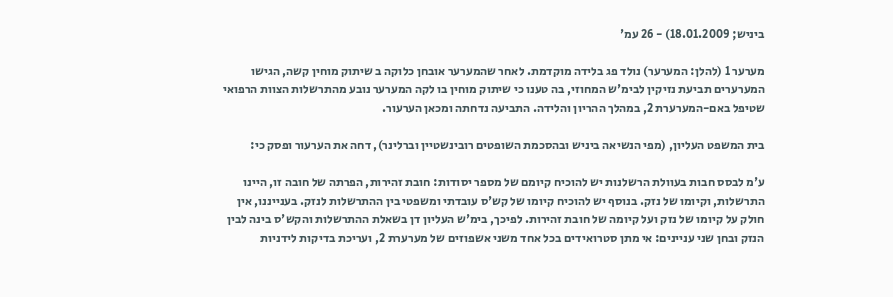ביניש; 18.01.2009) - 26 עמ'

מערער 1 (להלן: המערער) נולד פג בלידה מוקדמת. לאחר שהמערער אובחן כלוקה ב שיתוק מוחין קשה, הגישו המערערים תביעת נזיקין לבימ'ש המחוזי, בה טענו כי שיתוק מוחין בו לקה המערער נובע מהתרשלות הצוות הרפואי שטיפל באם-המערערת 2, במהלך ההריון והלידה. התביעה נדחתה ומכאן הערעור.

בית המשפט העליון, (מפי הנשיאה ביניש ובהסכמת השופטים רובינשטיין וברלינר), דחה את הערעור ופסק כי:

ע'מ לבסס חבות בעוולת הרשלנות יש להוכיח קיומם של מספר יסודות: חובת זהירות, הפרתה של חובה זו, היינו התרשלות, וקיומו של נזק. בנוסף יש להוכיח קיומו של קש'ס עובדתי ומשפטי בין ההתרשלות לנזק. בענייננו, אין חולק על קיומו של נזק ועל קיומה של חובת זהירות. לפיכך, בימ'ש העליון דן בשאלת ההתרשלות והקש'ס בינה לבין הנזק ובחן שני עניינים: אי מתן סטרואידים בכל אחד משני אשפוזים של מערערת 2, ועריכת בדיקות לידניות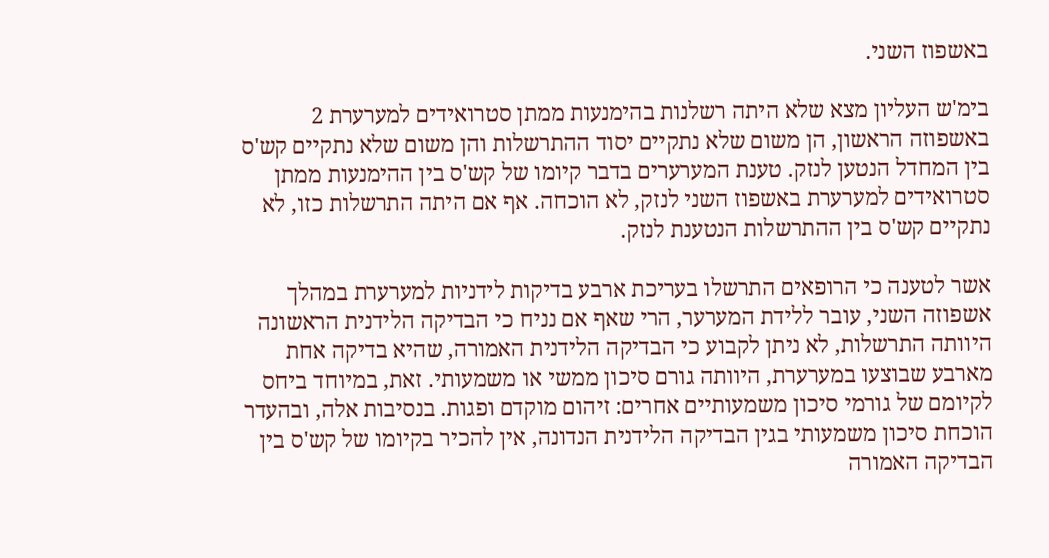באשפוז השני.

בימ'ש העליון מצא שלא היתה רשלנות בהימנעות ממתן סטרואידים למערערת 2 באשפוזה הראשון, הן משום שלא נתקיים יסוד ההתרשלות והן משום שלא נתקיים קש'ס בין המחדל הנטען לנזק. טענת המערערים בדבר קיומו של קש'ס בין ההימנעות ממתן סטרואידים למערערת באשפוז השני לנזק, לא הוכחה. אף אם היתה התרשלות כזו, לא נתקיים קש'ס בין ההתרשלות הנטענת לנזק.

אשר לטענה כי הרופאים התרשלו בעריכת ארבע בדיקות לידניות למערערת במהלך אשפוזה השני, עובר ללידת המערער, הרי שאף אם נניח כי הבדיקה הלידנית הראשונה היוותה התרשלות, לא ניתן לקבוע כי הבדיקה הלידנית האמורה, שהיא בדיקה אחת מארבע שבוצעו במערערת, היוותה גורם סיכון ממשי או משמעותי. זאת, במיוחד ביחס לקיומם של גורמי סיכון משמעותיים אחרים: זיהום מוקדם ופגות. בנסיבות אלה, ובהעדר הוכחת סיכון משמעותי בגין הבדיקה הלידנית הנדונה, אין להכיר בקיומו של קש'ס בין הבדיקה האמורה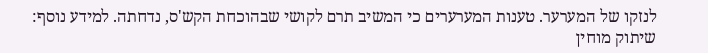לנזקו של המערער. טענות המערערים כי המשיב תרם לקושי שבהוכחת הקש'ס, נדחתה. למידע נוסף: שיתוק מוחין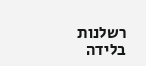רשלנות בלידה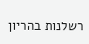רשלנות בהריון